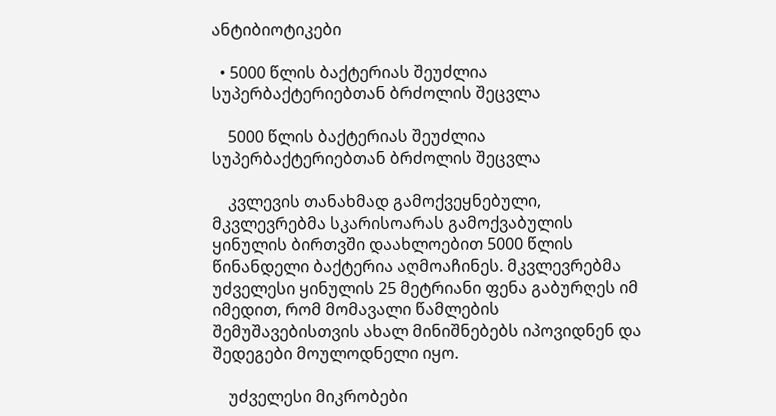ანტიბიოტიკები

  • 5000 წლის ბაქტერიას შეუძლია სუპერბაქტერიებთან ბრძოლის შეცვლა

    5000 წლის ბაქტერიას შეუძლია სუპერბაქტერიებთან ბრძოლის შეცვლა

    კვლევის თანახმად გამოქვეყნებული, მკვლევრებმა სკარისოარას გამოქვაბულის ყინულის ბირთვში დაახლოებით 5000 წლის წინანდელი ბაქტერია აღმოაჩინეს. მკვლევრებმა უძველესი ყინულის 25 მეტრიანი ფენა გაბურღეს იმ იმედით, რომ მომავალი წამლების შემუშავებისთვის ახალ მინიშნებებს იპოვიდნენ და შედეგები მოულოდნელი იყო.

    უძველესი მიკრობები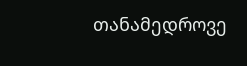თანამედროვე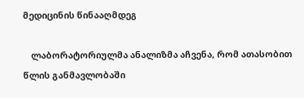მედიცინის წინააღმდეგ

    ლაბორატორიულმა ანალიზმა აჩვენა, რომ ათასობით წლის განმავლობაში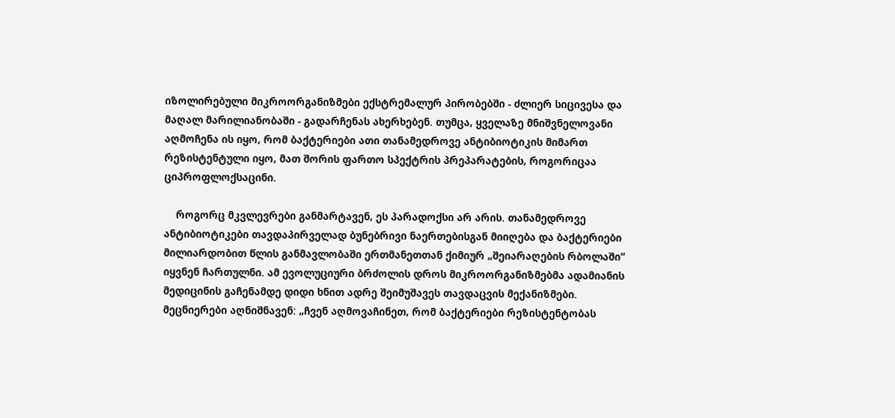იზოლირებული მიკროორგანიზმები ექსტრემალურ პირობებში - ძლიერ სიცივესა და მაღალ მარილიანობაში - გადარჩენას ახერხებენ. თუმცა, ყველაზე მნიშვნელოვანი აღმოჩენა ის იყო, რომ ბაქტერიები ათი თანამედროვე ანტიბიოტიკის მიმართ რეზისტენტული იყო, მათ შორის ფართო სპექტრის პრეპარატების, როგორიცაა ციპროფლოქსაცინი.

    როგორც მკვლევრები განმარტავენ, ეს პარადოქსი არ არის. თანამედროვე ანტიბიოტიკები თავდაპირველად ბუნებრივი ნაერთებისგან მიიღება და ბაქტერიები მილიარდობით წლის განმავლობაში ერთმანეთთან ქიმიურ „შეიარაღების რბოლაში“ იყვნენ ჩართულნი. ამ ევოლუციური ბრძოლის დროს მიკროორგანიზმებმა ადამიანის მედიცინის გაჩენამდე დიდი ხნით ადრე შეიმუშავეს თავდაცვის მექანიზმები. მეცნიერები აღნიშნავენ: „ჩვენ აღმოვაჩინეთ, რომ ბაქტერიები რეზისტენტობას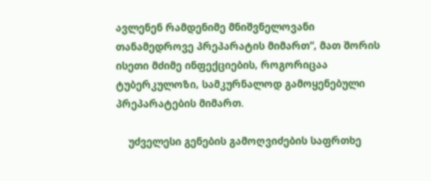ავლენენ რამდენიმე მნიშვნელოვანი თანამედროვე პრეპარატის მიმართ“, მათ შორის ისეთი მძიმე ინფექციების, როგორიცაა ტუბერკულოზი, სამკურნალოდ გამოყენებული პრეპარატების მიმართ.

    უძველესი გენების გამოღვიძების საფრთხე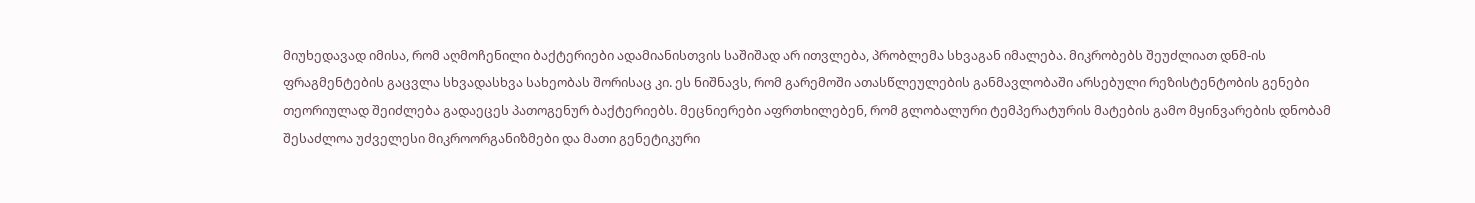მიუხედავად იმისა, რომ აღმოჩენილი ბაქტერიები ადამიანისთვის საშიშად არ ითვლება, პრობლემა სხვაგან იმალება. მიკრობებს შეუძლიათ დნმ-ის ფრაგმენტების გაცვლა სხვადასხვა სახეობას შორისაც კი. ეს ნიშნავს, რომ გარემოში ათასწლეულების განმავლობაში არსებული რეზისტენტობის გენები თეორიულად შეიძლება გადაეცეს პათოგენურ ბაქტერიებს. მეცნიერები აფრთხილებენ, რომ გლობალური ტემპერატურის მატების გამო მყინვარების დნობამ შესაძლოა უძველესი მიკროორგანიზმები და მათი გენეტიკური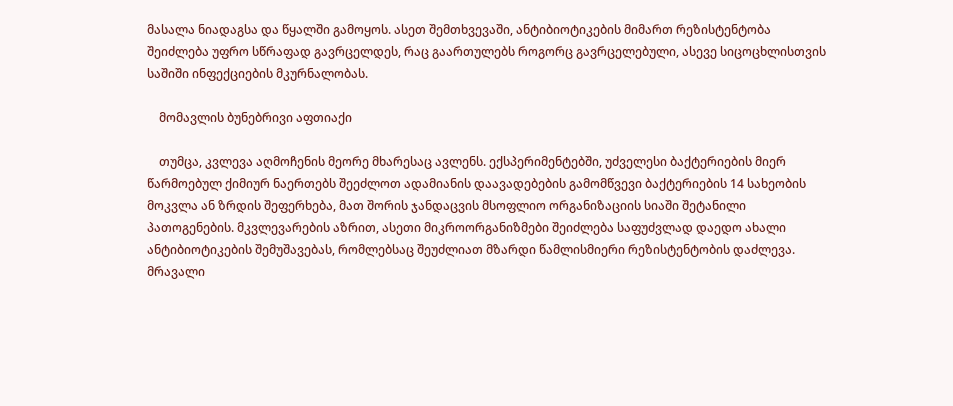მასალა ნიადაგსა და წყალში გამოყოს. ასეთ შემთხვევაში, ანტიბიოტიკების მიმართ რეზისტენტობა შეიძლება უფრო სწრაფად გავრცელდეს, რაც გაართულებს როგორც გავრცელებული, ასევე სიცოცხლისთვის საშიში ინფექციების მკურნალობას.

    მომავლის ბუნებრივი აფთიაქი

    თუმცა, კვლევა აღმოჩენის მეორე მხარესაც ავლენს. ექსპერიმენტებში, უძველესი ბაქტერიების მიერ წარმოებულ ქიმიურ ნაერთებს შეეძლოთ ადამიანის დაავადებების გამომწვევი ბაქტერიების 14 სახეობის მოკვლა ან ზრდის შეფერხება, მათ შორის ჯანდაცვის მსოფლიო ორგანიზაციის სიაში შეტანილი პათოგენების. მკვლევარების აზრით, ასეთი მიკროორგანიზმები შეიძლება საფუძვლად დაედო ახალი ანტიბიოტიკების შემუშავებას, რომლებსაც შეუძლიათ მზარდი წამლისმიერი რეზისტენტობის დაძლევა. მრავალი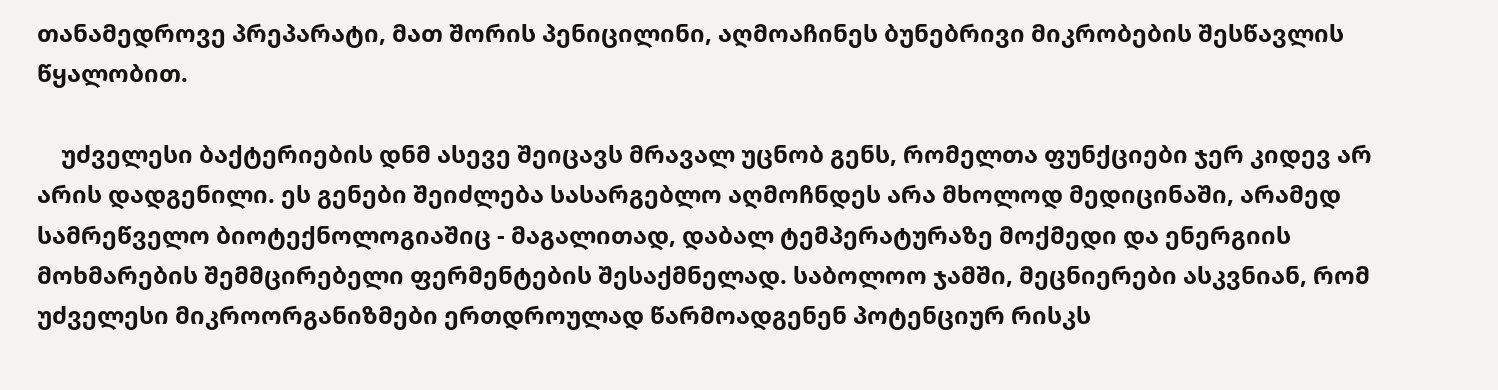თანამედროვე პრეპარატი, მათ შორის პენიცილინი, აღმოაჩინეს ბუნებრივი მიკრობების შესწავლის წყალობით.

    უძველესი ბაქტერიების დნმ ასევე შეიცავს მრავალ უცნობ გენს, რომელთა ფუნქციები ჯერ კიდევ არ არის დადგენილი. ეს გენები შეიძლება სასარგებლო აღმოჩნდეს არა მხოლოდ მედიცინაში, არამედ სამრეწველო ბიოტექნოლოგიაშიც - მაგალითად, დაბალ ტემპერატურაზე მოქმედი და ენერგიის მოხმარების შემმცირებელი ფერმენტების შესაქმნელად. საბოლოო ჯამში, მეცნიერები ასკვნიან, რომ უძველესი მიკროორგანიზმები ერთდროულად წარმოადგენენ პოტენციურ რისკს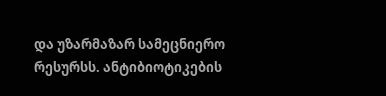და უზარმაზარ სამეცნიერო რესურსს. ანტიბიოტიკების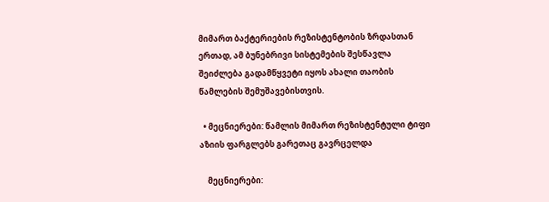მიმართ ბაქტერიების რეზისტენტობის ზრდასთან ერთად, ამ ბუნებრივი სისტემების შესწავლა შეიძლება გადამწყვეტი იყოს ახალი თაობის წამლების შემუშავებისთვის.

  • მეცნიერები: წამლის მიმართ რეზისტენტული ტიფი აზიის ფარგლებს გარეთაც გავრცელდა

    მეცნიერები: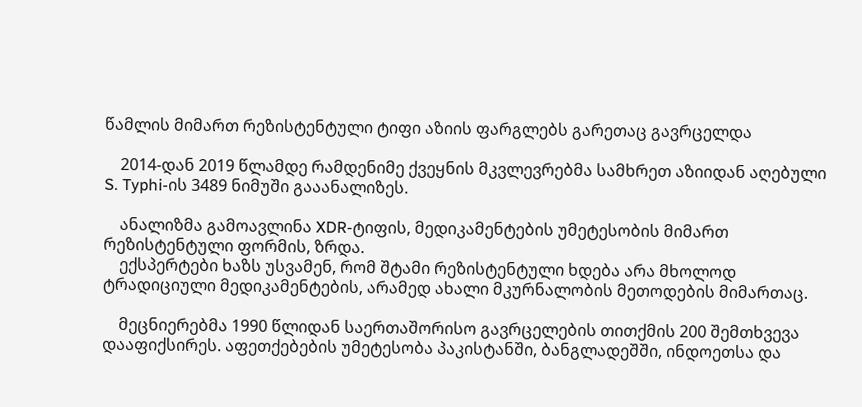წამლის მიმართ რეზისტენტული ტიფი აზიის ფარგლებს გარეთაც გავრცელდა

    2014-დან 2019 წლამდე რამდენიმე ქვეყნის მკვლევრებმა სამხრეთ აზიიდან აღებული S. Typhi-ის 3489 ნიმუში გააანალიზეს.

    ანალიზმა გამოავლინა XDR-ტიფის, მედიკამენტების უმეტესობის მიმართ რეზისტენტული ფორმის, ზრდა.
    ექსპერტები ხაზს უსვამენ, რომ შტამი რეზისტენტული ხდება არა მხოლოდ ტრადიციული მედიკამენტების, არამედ ახალი მკურნალობის მეთოდების მიმართაც.

    მეცნიერებმა 1990 წლიდან საერთაშორისო გავრცელების თითქმის 200 შემთხვევა დააფიქსირეს. აფეთქებების უმეტესობა პაკისტანში, ბანგლადეშში, ინდოეთსა და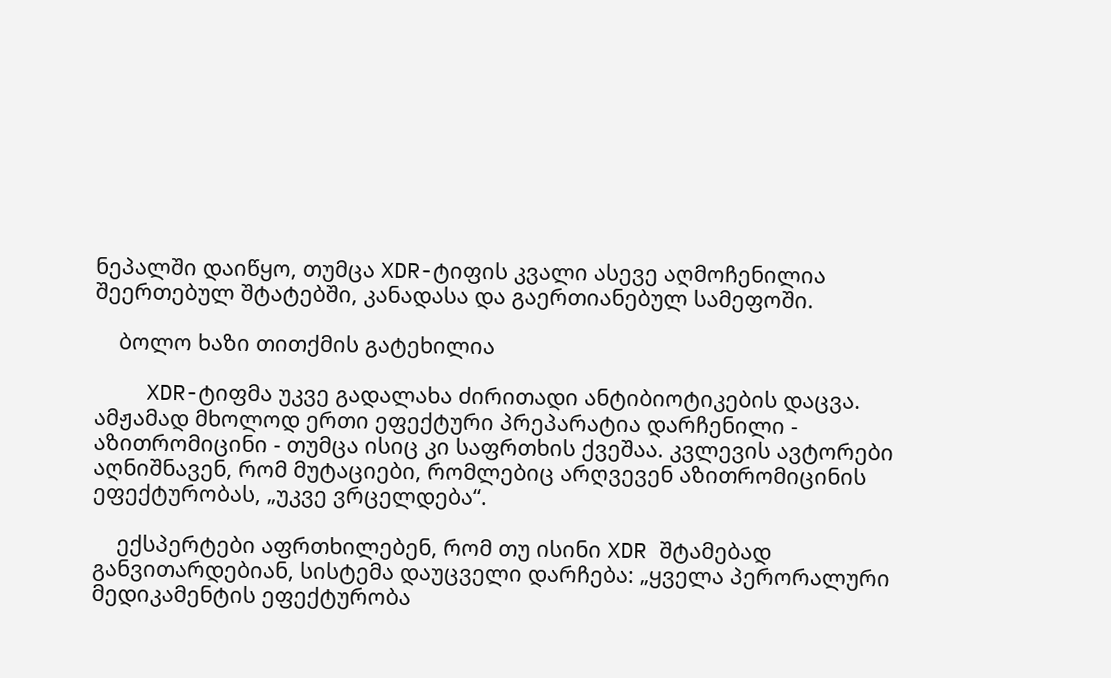ნეპალში დაიწყო, თუმცა XDR-ტიფის კვალი ასევე აღმოჩენილია შეერთებულ შტატებში, კანადასა და გაერთიანებულ სამეფოში.

    ბოლო ხაზი თითქმის გატეხილია

    XDR-ტიფმა უკვე გადალახა ძირითადი ანტიბიოტიკების დაცვა. ამჟამად მხოლოდ ერთი ეფექტური პრეპარატია დარჩენილი - აზითრომიცინი - თუმცა ისიც კი საფრთხის ქვეშაა. კვლევის ავტორები აღნიშნავენ, რომ მუტაციები, რომლებიც არღვევენ აზითრომიცინის ეფექტურობას, „უკვე ვრცელდება“.

    ექსპერტები აფრთხილებენ, რომ თუ ისინი XDR შტამებად განვითარდებიან, სისტემა დაუცველი დარჩება: „ყველა პერორალური მედიკამენტის ეფექტურობა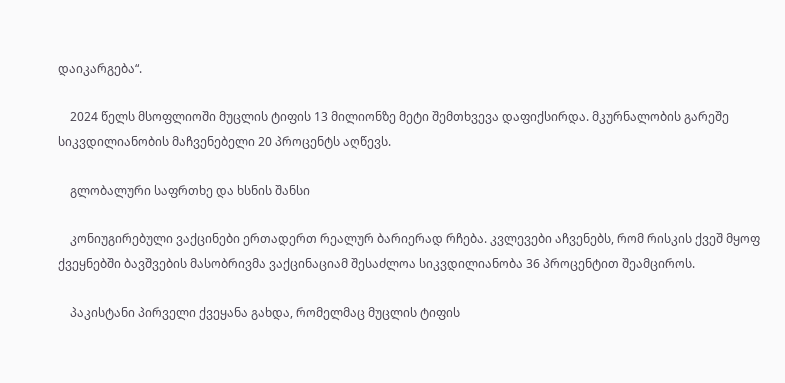დაიკარგება“.

    2024 წელს მსოფლიოში მუცლის ტიფის 13 მილიონზე მეტი შემთხვევა დაფიქსირდა. მკურნალობის გარეშე სიკვდილიანობის მაჩვენებელი 20 პროცენტს აღწევს.

    გლობალური საფრთხე და ხსნის შანსი

    კონიუგირებული ვაქცინები ერთადერთ რეალურ ბარიერად რჩება. კვლევები აჩვენებს, რომ რისკის ქვეშ მყოფ ქვეყნებში ბავშვების მასობრივმა ვაქცინაციამ შესაძლოა სიკვდილიანობა 36 პროცენტით შეამციროს.

    პაკისტანი პირველი ქვეყანა გახდა, რომელმაც მუცლის ტიფის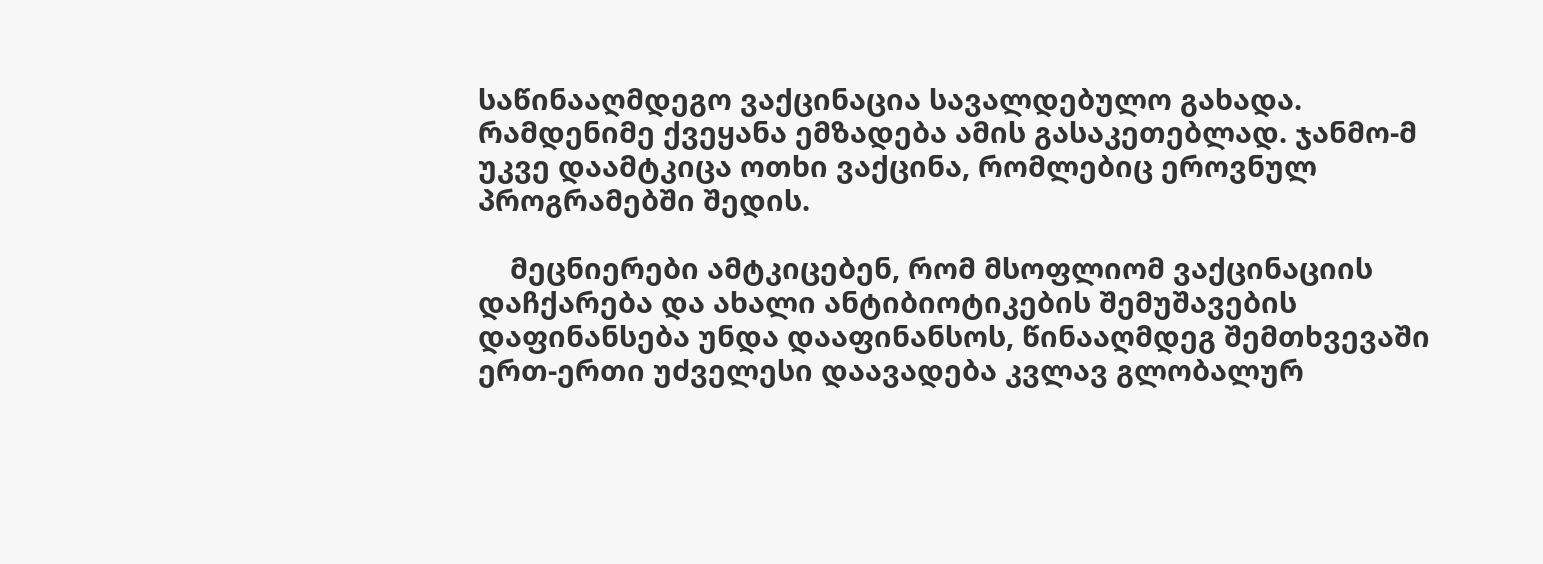საწინააღმდეგო ვაქცინაცია სავალდებულო გახადა. რამდენიმე ქვეყანა ემზადება ამის გასაკეთებლად. ჯანმო-მ უკვე დაამტკიცა ოთხი ვაქცინა, რომლებიც ეროვნულ პროგრამებში შედის.

    მეცნიერები ამტკიცებენ, რომ მსოფლიომ ვაქცინაციის დაჩქარება და ახალი ანტიბიოტიკების შემუშავების დაფინანსება უნდა დააფინანსოს, წინააღმდეგ შემთხვევაში ერთ-ერთი უძველესი დაავადება კვლავ გლობალურ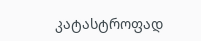კატასტროფად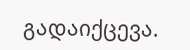გადაიქცევა.